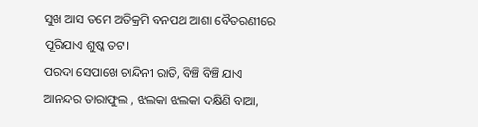ସୁଖ ଆସ ତମେ ଅତିକ୍ରମି ବନପଥ ଆଶା ବୈତରଣୀରେ ପୂରିଯାଏ ଶୁଷ୍କ ତଟ।
ପରଦା ସେପାଖେ ଚାନ୍ଦିନୀ ରାତି, ବିଞ୍ଚି ବିଞ୍ଚି ଯାଏ ଆନନ୍ଦର ତାରାଫୁଲ , ଝଲକା ଝଲକା ଦକ୍ଷିଣି ବାଆ,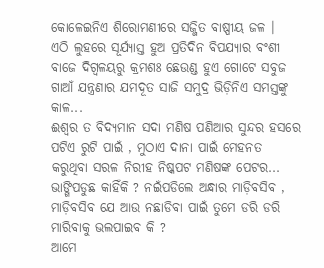କୋଳେଇନିଏ ଶିରୋମଣୀରେ ସଜ୍ଜିତ ବାଷ୍ପୀୟ ଜଳ ।
ଏଠି ଲୁହରେ ସୂର୍ଯ୍ୟାସ୍ତ ହୁଅ ପ୍ରତିଦିନ ବିପଯ୍ୟାର ବଂଶୀ ବାଜେ ଦିଗ୍ବଳୟରୁ କ୍ରମଶଃ ଛେଉଣ୍ଡ ହୁଏ ଗୋଟେ ସବୁଜ ଗାଆଁ ଯନ୍ତ୍ରଣାର ଯମଦୂତ ସାଜି ସମୁଦ୍ର ଭିଡ଼ିନିଏ ସମସ୍ତଙ୍କୁ କାଳ...
ଈଶ୍ୱର ତ ବିଦ୍ୟମାନ ସଦା ମଣିଷ ପଣିଆର ସୁନ୍ଦର ହସରେ ପଟିଏ ରୁଟି ପାଇଁ , ମୁଠାଏ ଦାନା ପାଇଁ ମେହନତ କରୁଥିବା ସରଳ ନିରୀହ ନିଷ୍କପଟ ମଣିଷଙ୍କ ପେଟର...
ଭାଙ୍ଗିପଡୁଛ କାହିଁକି ? ନଇଁପଡିଲେ ଅନ୍ଧାର ମାଡ଼ିବସିବ , ମାଡ଼ିବସିବ ଯେ ଆଉ ନଛାଡିବା ପାଇଁ ତୁମେ ଡରି ଡରି ମାରିବାକୁ ଭଲପାଇବ କି ?
ଆମେ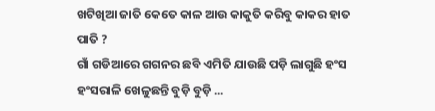ଖଟିଖିଆ ଜାତି କେତେ କାଳ ଆଉ କାକୁତି କରିବୁ କାକର ହାତ ପାତି ?
ଗାଁ ଗଡିଆରେ ଗଗନର ଛବି ଏମିତି ଯାଉଛି ପଡ଼ି ଲାଗୁଛି ହଂସ ହଂସରାଳି ଖେଳୁଛନ୍ତି ବୁଡ଼ି ବୁଡ଼ି ...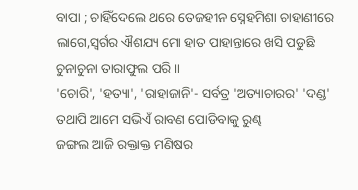ବାପା ; ଚାହିଁଦେଲେ ଥରେ ତେଜହୀନ ସ୍ନେହମିଶା ଚାହାଣୀରେ ଲାଗେ,ସ୍ବର୍ଗର ଐଶଯ୍ୟ ମୋ ହାତ ପାହାନ୍ତାରେ ଖସି ପଡୁଛି ଚୁନାଚୁନା ତାରାଫୁଲ ପରି ॥
'ଚୋରି', 'ହତ୍ୟା', 'ରାହାଜାନି'- ସର୍ବତ୍ର 'ଅତ୍ୟାଚାରର' 'ଦଣ୍ଡ' ତଥାପି ଆମେ ସଭିଏଁ ରାବଣ ପୋଡିବାକୁ ରୁଣ୍ଢ
ଜଙ୍ଗଲ ଆଜି ରକ୍ତାକ୍ତ ମଣିଷର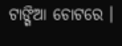ଟାଙ୍ଗିଆ ଚୋଟରେ ।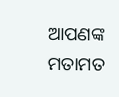ଆପଣଙ୍କ ମତାମତ